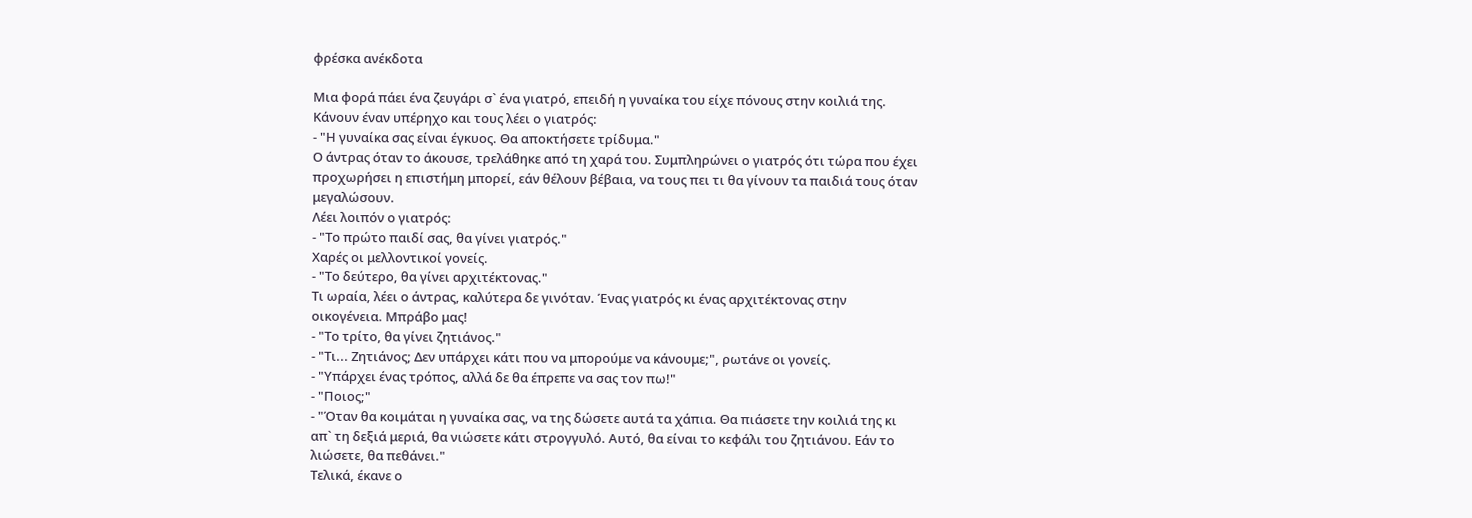φρέσκα ανέκδοτα

Μια φορά πάει ένα ζευγάρι σ` ένα γιατρό, επειδή η γυναίκα του είχε πόνους στην κοιλιά της. Κάνουν έναν υπέρηχο και τους λέει ο γιατρός:
- "Η γυναίκα σας είναι έγκυος. Θα αποκτήσετε τρίδυμα."
Ο άντρας όταν το άκουσε, τρελάθηκε από τη χαρά του. Συμπληρώνει ο γιατρός ότι τώρα που έχει προχωρήσει η επιστήμη μπορεί, εάν θέλουν βέβαια, να τους πει τι θα γίνουν τα παιδιά τους όταν μεγαλώσουν.
Λέει λοιπόν ο γιατρός:
- "Το πρώτο παιδί σας, θα γίνει γιατρός."
Χαρές οι μελλοντικοί γονείς.
- "Το δεύτερο, θα γίνει αρχιτέκτονας."
Τι ωραία, λέει ο άντρας, καλύτερα δε γινόταν. Ένας γιατρός κι ένας αρχιτέκτονας στην οικογένεια. Μπράβο μας!
- "Το τρίτο, θα γίνει ζητιάνος."
- "Τι... Ζητιάνος; Δεν υπάρχει κάτι που να μπορούμε να κάνουμε;", ρωτάνε οι γονείς.
- "Υπάρχει ένας τρόπος, αλλά δε θα έπρεπε να σας τον πω!"
- "Ποιος;"
- "Όταν θα κοιμάται η γυναίκα σας, να της δώσετε αυτά τα χάπια. Θα πιάσετε την κοιλιά της κι απ` τη δεξιά μεριά, θα νιώσετε κάτι στρογγυλό. Αυτό, θα είναι το κεφάλι του ζητιάνου. Εάν το λιώσετε, θα πεθάνει."
Τελικά, έκανε ο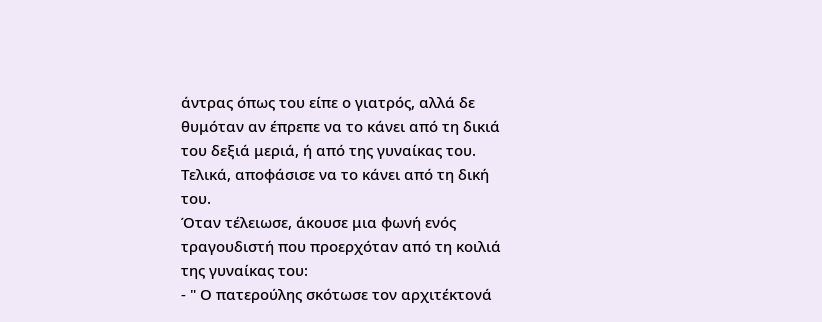άντρας όπως του είπε ο γιατρός, αλλά δε θυμόταν αν έπρεπε να το κάνει από τη δικιά του δεξιά μεριά, ή από της γυναίκας του. Τελικά, αποφάσισε να το κάνει από τη δική του.
Όταν τέλειωσε, άκουσε μια φωνή ενός τραγουδιστή που προερχόταν από τη κοιλιά της γυναίκας του:
- " Ο πατερούλης σκότωσε τον αρχιτέκτονά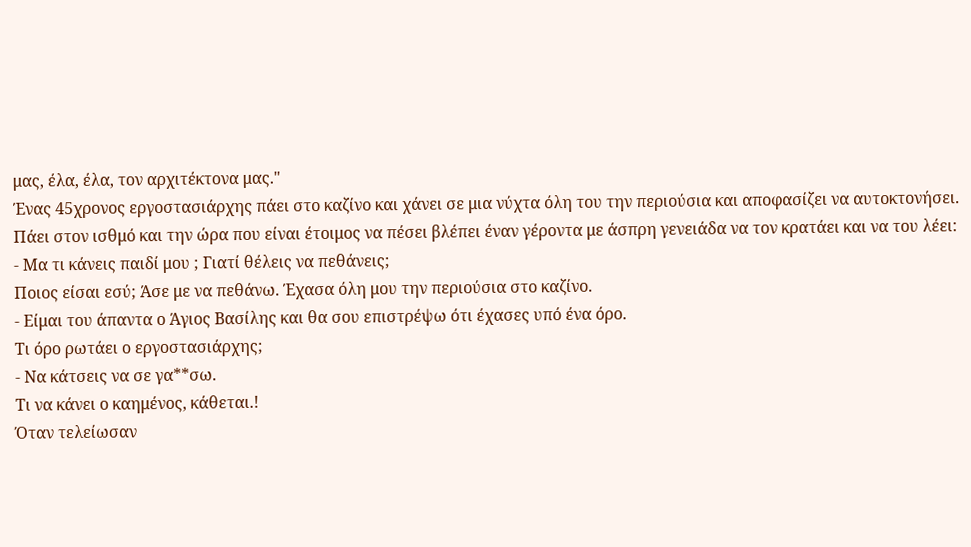μας, έλα, έλα, τον αρχιτέκτονα μας."
Ένας 45χρονος εργοστασιάρχης πάει στο καζίνο και χάνει σε μια νύχτα όλη του την περιούσια και αποφασίζει να αυτοκτονήσει.
Πάει στον ισθμό και την ώρα που είναι έτοιμος να πέσει βλέπει έναν γέροντα με άσπρη γενειάδα να τον κρατάει και να του λέει:
- Μα τι κάνεις παιδί μου ; Γιατί θέλεις να πεθάνεις;
Ποιος είσαι εσύ; Άσε με να πεθάνω. Έχασα όλη μου την περιούσια στο καζίνο.
- Είμαι του άπαντα ο Άγιος Βασίλης και θα σου επιστρέψω ότι έχασες υπό ένα όρο.
Τι όρο ρωτάει ο εργοστασιάρχης;
- Να κάτσεις να σε γα**σω.
Τι να κάνει ο καημένος, κάθεται.!
Όταν τελείωσαν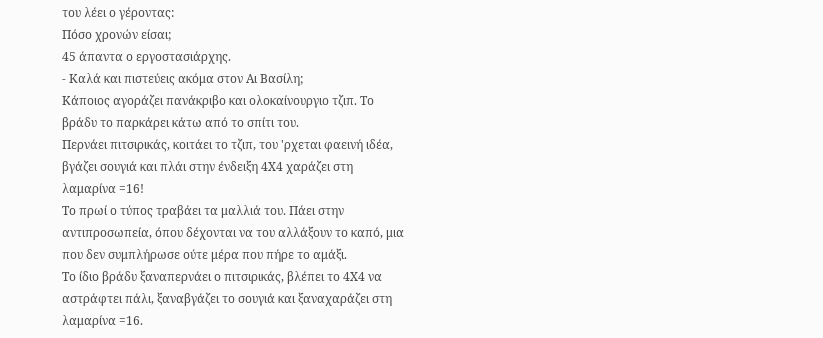του λέει ο γέροντας:
Πόσο χρονών είσαι;
45 άπαντα ο εργοστασιάρχης.
- Καλά και πιστεύεις ακόμα στον Αι Βασίλη;
Κάποιος αγοράζει πανάκριβο και ολοκαίνουργιο τζιπ. Το βράδυ το παρκάρει κάτω από το σπίτι του.
Περνάει πιτσιρικάς, κοιτάει το τζιπ, του 'ρχεται φαεινή ιδέα, βγάζει σουγιά και πλάι στην ένδειξη 4Χ4 χαράζει στη λαμαρίνα =16!
Το πρωί ο τύπος τραβάει τα μαλλιά του. Πάει στην αντιπροσωπεία, όπου δέχονται να του αλλάξουν το καπό, μια που δεν συμπλήρωσε ούτε μέρα που πήρε το αμάξι.
Το ίδιο βράδυ ξαναπερνάει ο πιτσιρικάς, βλέπει το 4Χ4 να αστράφτει πάλι, ξαναβγάζει το σουγιά και ξαναχαράζει στη λαμαρίνα =16.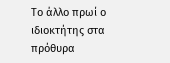Το άλλο πρωί ο ιδιοκτήτης στα πρόθυρα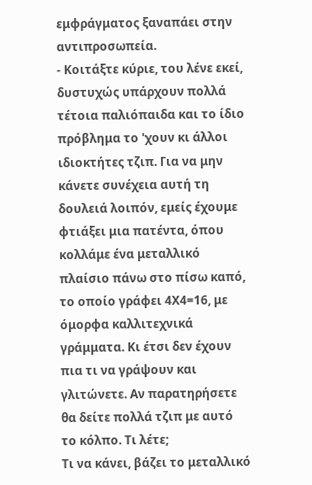εμφράγματος ξαναπάει στην αντιπροσωπεία.
- Κοιτάξτε κύριε, του λένε εκεί, δυστυχώς υπάρχουν πολλά τέτοια παλιόπαιδα και το ίδιο πρόβλημα το 'χουν κι άλλοι ιδιοκτήτες τζιπ. Για να μην κάνετε συνέχεια αυτή τη δουλειά λοιπόν, εμείς έχουμε φτιάξει μια πατέντα, όπου κολλάμε ένα μεταλλικό πλαίσιο πάνω στο πίσω καπό, το οποίο γράφει 4Χ4=16, με όμορφα καλλιτεχνικά γράμματα. Κι έτσι δεν έχουν πια τι να γράψουν και γλιτώνετε. Αν παρατηρήσετε θα δείτε πολλά τζιπ με αυτό το κόλπο. Τι λέτε;
Τι να κάνει, βάζει το μεταλλικό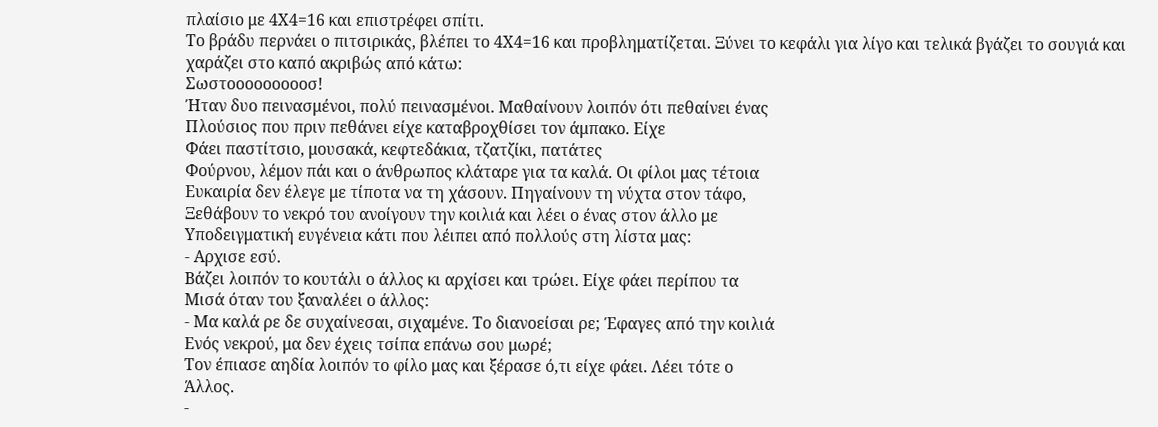πλαίσιο με 4Χ4=16 και επιστρέφει σπίτι.
Το βράδυ περνάει ο πιτσιρικάς, βλέπει το 4Χ4=16 και προβληματίζεται. Ξύνει το κεφάλι για λίγο και τελικά βγάζει το σουγιά και χαράζει στο καπό ακριβώς από κάτω:
Σωστοοοοοοοοοσ!
Ήταν δυο πεινασμένοι, πολύ πεινασμένοι. Μαθαίνουν λοιπόν ότι πεθαίνει ένας
Πλούσιος που πριν πεθάνει είχε καταβροχθίσει τον άμπακο. Είχε
Φάει παστίτσιο, μουσακά, κεφτεδάκια, τζατζίκι, πατάτες
Φούρνου, λέμον πάι και ο άνθρωπος κλάταρε για τα καλά. Οι φίλοι μας τέτοια
Ευκαιρία δεν έλεγε με τίποτα να τη χάσουν. Πηγαίνουν τη νύχτα στον τάφο,
Ξεθάβουν το νεκρό του ανοίγουν την κοιλιά και λέει ο ένας στον άλλο με
Υποδειγματική ευγένεια κάτι που λέιπει από πολλούς στη λίστα μας:
- Αρχισε εσύ.
Βάζει λοιπόν το κουτάλι ο άλλος κι αρχίσει και τρώει. Είχε φάει περίπου τα
Μισά όταν του ξαναλέει ο άλλος:
- Μα καλά ρε δε συχαίνεσαι, σιχαμένε. Το διανοείσαι ρε; Έφαγες από την κοιλιά
Ενός νεκρού, μα δεν έχεις τσίπα επάνω σου μωρέ;
Τον έπιασε αηδία λοιπόν το φίλο μας και ξέρασε ό,τι είχε φάει. Λέει τότε ο
Άλλος.
-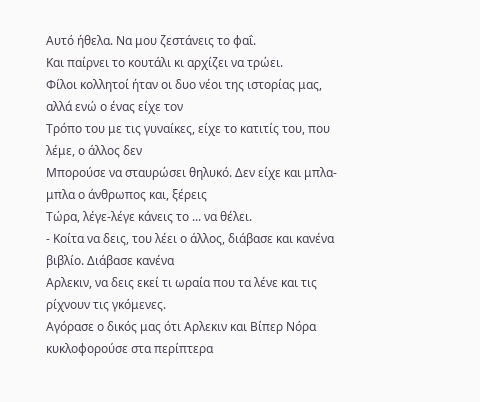Αυτό ήθελα. Να μου ζεστάνεις το φαΐ.
Και παίρνει το κουτάλι κι αρχίζει να τρώει.
Φίλοι κολλητοί ήταν οι δυο νέοι της ιστορίας μας, αλλά ενώ ο ένας είχε τον
Τρόπο του με τις γυναίκες, είχε το κατιτίς του, που λέμε, ο άλλος δεν
Μπορούσε να σταυρώσει θηλυκό. Δεν είχε και μπλα-μπλα ο άνθρωπος και, ξέρεις
Τώρα, λέγε-λέγε κάνεις το ... να θέλει.
- Κοίτα να δεις, του λέει ο άλλος, διάβασε και κανένα βιβλίο. Διάβασε κανένα
Αρλεκιν, να δεις εκεί τι ωραία που τα λένε και τις ρίχνουν τις γκόμενες.
Αγόρασε ο δικός μας ότι Αρλεκιν και Βίπερ Νόρα κυκλοφορούσε στα περίπτερα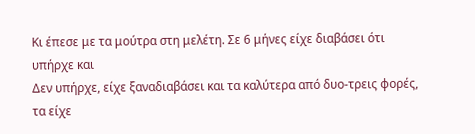Κι έπεσε με τα μούτρα στη μελέτη. Σε 6 μήνες είχε διαβάσει ότι υπήρχε και
Δεν υπήρχε, είχε ξαναδιαβάσει και τα καλύτερα από δυο-τρεις φορές, τα είχε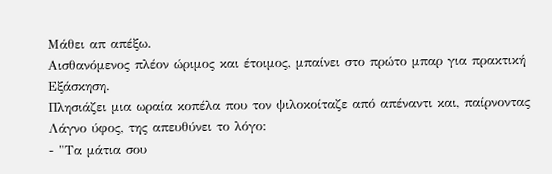Μάθει απ απέξω.
Αισθανόμενος πλέον ώριμος και έτοιμος, μπαίνει στο πρώτο μπαρ για πρακτική
Εξάσκηση.
Πλησιάζει μια ωραία κοπέλα που τον ψιλοκοίταζε από απέναντι και, παίρνοντας
Λάγνο ύφος, της απευθύνει το λόγο:
- "Τα μάτια σου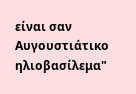είναι σαν Αυγουστιάτικο ηλιοβασίλεμα"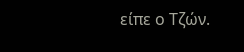είπε ο Τζών.